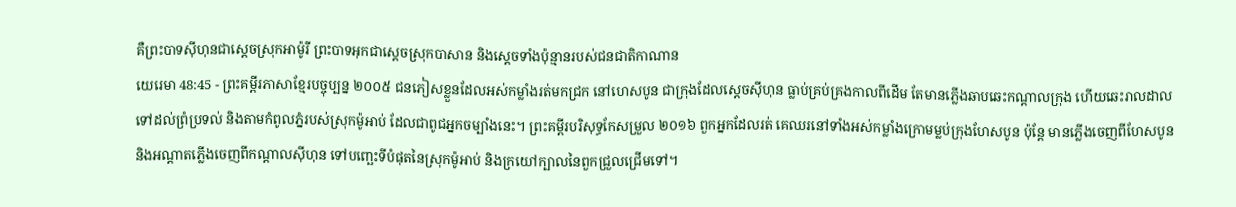គឺព្រះបាទស៊ីហុនជាស្ដេចស្រុកអាម៉ូរី ព្រះបាទអុកជាស្ដេចស្រុកបាសាន និងស្ដេចទាំងប៉ុន្មានរបស់ជនជាតិកាណាន
យេរេមា 48:45 - ព្រះគម្ពីរភាសាខ្មែរបច្ចុប្បន្ន ២០០៥ ជនភៀសខ្លួនដែលអស់កម្លាំងរត់មកជ្រក នៅហេសបូន ជាក្រុងដែលស្ដេចស៊ីហុន ធ្លាប់គ្រប់គ្រងកាលពីដើម តែមានភ្លើងឆាបឆេះកណ្ដាលក្រុង ហើយឆេះរាលដាលទៅដល់ព្រំប្រទល់ និងតាមកំពូលភ្នំរបស់ស្រុកម៉ូអាប់ ដែលជាពូជអ្នកចម្បាំងនេះ។ ព្រះគម្ពីរបរិសុទ្ធកែសម្រួល ២០១៦ ពួកអ្នកដែលរត់ គេឈរនៅទាំងអស់កម្លាំងក្រោមម្លប់ក្រុងហែសបូន ប៉ុន្តែ មានភ្លើងចេញពីហែសបូន និងអណ្ដាតភ្លើងចេញពីកណ្ដាលស៊ីហុន ទៅបញ្ឆេះទីបំផុតនៃស្រុកម៉ូអាប់ និងក្រយៅក្បាលនៃពួកជ្រួលជ្រើមទៅ។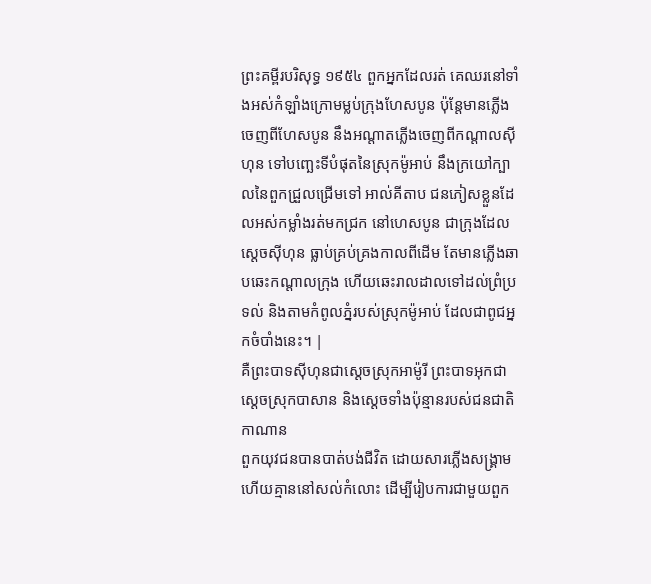ព្រះគម្ពីរបរិសុទ្ធ ១៩៥៤ ពួកអ្នកដែលរត់ គេឈរនៅទាំងអស់កំឡាំងក្រោមម្លប់ក្រុងហែសបូន ប៉ុន្តែមានភ្លើងចេញពីហែសបូន នឹងអណ្តាតភ្លើងចេញពីកណ្តាលស៊ីហុន ទៅបញ្ឆេះទីបំផុតនៃស្រុកម៉ូអាប់ នឹងក្រយៅក្បាលនៃពួកជ្រួលជ្រើមទៅ អាល់គីតាប ជនភៀសខ្លួនដែលអស់កម្លាំងរត់មកជ្រក នៅហេសបូន ជាក្រុងដែលស្ដេចស៊ីហុន ធ្លាប់គ្រប់គ្រងកាលពីដើម តែមានភ្លើងឆាបឆេះកណ្ដាលក្រុង ហើយឆេះរាលដាលទៅដល់ព្រំប្រទល់ និងតាមកំពូលភ្នំរបស់ស្រុកម៉ូអាប់ ដែលជាពូជអ្នកចំបាំងនេះ។ |
គឺព្រះបាទស៊ីហុនជាស្ដេចស្រុកអាម៉ូរី ព្រះបាទអុកជាស្ដេចស្រុកបាសាន និងស្ដេចទាំងប៉ុន្មានរបស់ជនជាតិកាណាន
ពួកយុវជនបានបាត់បង់ជីវិត ដោយសារភ្លើងសង្គ្រាម ហើយគ្មាននៅសល់កំលោះ ដើម្បីរៀបការជាមួយពួក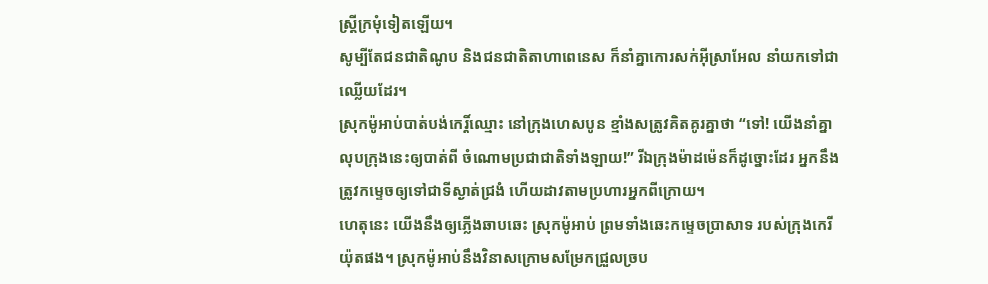ស្ត្រីក្រមុំទៀតឡើយ។
សូម្បីតែជនជាតិណូប និងជនជាតិតាហាពេនេស ក៏នាំគ្នាកោរសក់អ៊ីស្រាអែល នាំយកទៅជាឈ្លើយដែរ។
ស្រុកម៉ូអាប់បាត់បង់កេរ្តិ៍ឈ្មោះ នៅក្រុងហេសបូន ខ្មាំងសត្រូវគិតគូរគ្នាថា “ទៅ! យើងនាំគ្នាលុបក្រុងនេះឲ្យបាត់ពី ចំណោមប្រជាជាតិទាំងឡាយ!” រីឯក្រុងម៉ាដម៉េនក៏ដូច្នោះដែរ អ្នកនឹងត្រូវកម្ទេចឲ្យទៅជាទីស្ងាត់ជ្រងំ ហើយដាវតាមប្រហារអ្នកពីក្រោយ។
ហេតុនេះ យើងនឹងឲ្យភ្លើងឆាបឆេះ ស្រុកម៉ូអាប់ ព្រមទាំងឆេះកម្ទេចប្រាសាទ របស់ក្រុងកេរីយ៉ុតផង។ ស្រុកម៉ូអាប់នឹងវិនាសក្រោមសម្រែកជ្រួលច្រប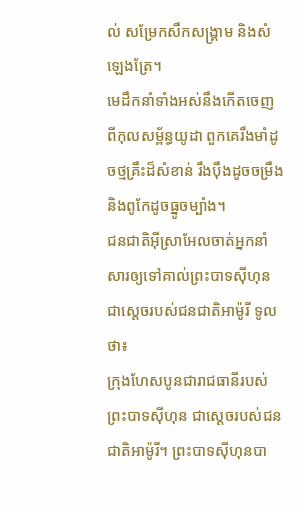ល់ សម្រែកសឹកសង្គ្រាម និងសំឡេងត្រែ។
មេដឹកនាំទាំងអស់នឹងកើតចេញ ពីកុលសម្ព័ន្ធយូដា ពួកគេរឹងមាំដូចថ្មគ្រឹះដ៏សំខាន់ រឹងប៉ឹងដូចចម្រឹង និងពូកែដូចធ្នូចម្បាំង។
ជនជាតិអ៊ីស្រាអែលចាត់អ្នកនាំសារឲ្យទៅគាល់ព្រះបាទស៊ីហុន ជាស្ដេចរបស់ជនជាតិអាម៉ូរី ទូលថា៖
ក្រុងហែសបូនជារាជធានីរបស់ព្រះបាទស៊ីហុន ជាស្ដេចរបស់ជនជាតិអាម៉ូរី។ ព្រះបាទស៊ីហុនបា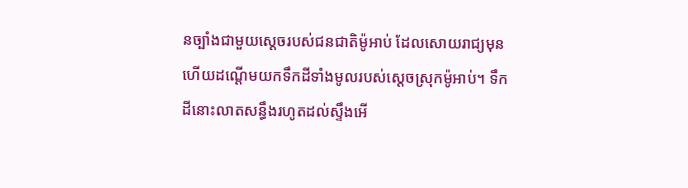នច្បាំងជាមួយស្ដេចរបស់ជនជាតិម៉ូអាប់ ដែលសោយរាជ្យមុន ហើយដណ្ដើមយកទឹកដីទាំងមូលរបស់ស្ដេចស្រុកម៉ូអាប់។ ទឹកដីនោះលាតសន្ធឹងរហូតដល់ស្ទឹងអើ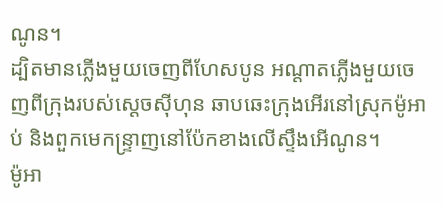ណូន។
ដ្បិតមានភ្លើងមួយចេញពីហែសបូន អណ្ដាតភ្លើងមួយចេញពីក្រុងរបស់ស្ដេចស៊ីហុន ឆាបឆេះក្រុងអើរនៅស្រុកម៉ូអាប់ និងពួកមេកន្ទ្រាញនៅប៉ែកខាងលើស្ទឹងអើណូន។
ម៉ូអា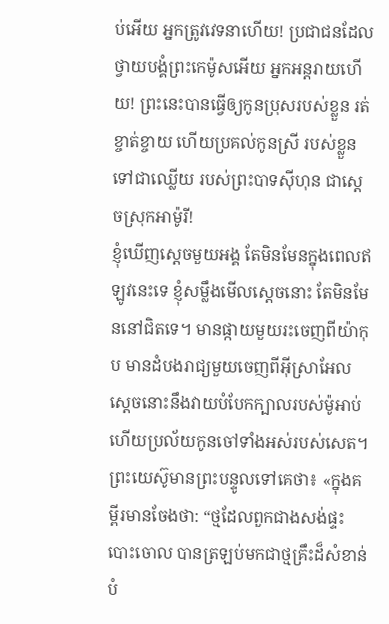ប់អើយ អ្នកត្រូវវេទនាហើយ! ប្រជាជនដែលថ្វាយបង្គំព្រះកេម៉ូសអើយ អ្នកអន្តរាយហើយ! ព្រះនេះបានធ្វើឲ្យកូនប្រុសរបស់ខ្លួន រត់ខ្ចាត់ខ្ចាយ ហើយប្រគល់កូនស្រី របស់ខ្លួនទៅជាឈ្លើយ របស់ព្រះបាទស៊ីហុន ជាស្ដេចស្រុកអាម៉ូរី!
ខ្ញុំឃើញស្ដេចមួយអង្គ តែមិនមែនក្នុងពេលឥឡូវនេះទេ ខ្ញុំសម្លឹងមើលស្ដេចនោះ តែមិនមែននៅជិតទេ។ មានផ្កាយមួយរះចេញពីយ៉ាកុប មានដំបងរាជ្យមួយចេញពីអ៊ីស្រាអែល ស្ដេចនោះនឹងវាយបំបែកក្បាលរបស់ម៉ូអាប់ ហើយប្រល័យកូនចៅទាំងអស់របស់សេត។
ព្រះយេស៊ូមានព្រះបន្ទូលទៅគេថា៖ «ក្នុងគម្ពីរមានចែងថា: “ថ្មដែលពួកជាងសង់ផ្ទះបោះចោល បានត្រឡប់មកជាថ្មគ្រឹះដ៏សំខាន់បំ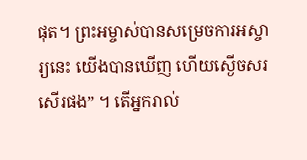ផុត។ ព្រះអម្ចាស់បានសម្រេចការអស្ចារ្យនេះ យើងបានឃើញ ហើយស្ងើចសរសើរផង” ។ តើអ្នករាល់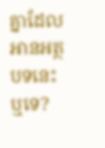គ្នាដែលអានអត្ថបទនេះឬទេ?